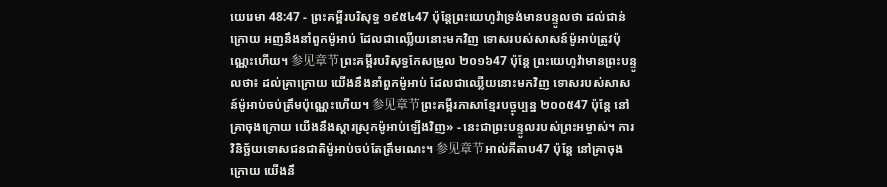យេរេមា 48:47 - ព្រះគម្ពីរបរិសុទ្ធ ១៩៥៤47 ប៉ុន្តែព្រះយេហូវ៉ាទ្រង់មានបន្ទូលថា ដល់ជាន់ក្រោយ អញនឹងនាំពួកម៉ូអាប់ ដែលជាឈ្លើយនោះមកវិញ ទោសរបស់សាសន៍ម៉ូអាប់ត្រូវប៉ុណ្ណេះហើយ។ 参见章节ព្រះគម្ពីរបរិសុទ្ធកែសម្រួល ២០១៦47 ប៉ុន្តែ ព្រះយេហូវ៉ាមានព្រះបន្ទូលថា៖ ដល់គ្រាក្រោយ យើងនឹងនាំពួកម៉ូអាប់ ដែលជាឈ្លើយនោះមកវិញ ទោសរបស់សាសន៍ម៉ូអាប់ចប់ត្រឹមប៉ុណ្ណេះហើយ។ 参见章节ព្រះគម្ពីរភាសាខ្មែរបច្ចុប្បន្ន ២០០៥47 ប៉ុន្តែ នៅគ្រាចុងក្រោយ យើងនឹងស្ដារស្រុកម៉ូអាប់ឡើងវិញ» - នេះជាព្រះបន្ទូលរបស់ព្រះអម្ចាស់។ ការវិនិច្ឆ័យទោសជនជាតិម៉ូអាប់ចប់តែត្រឹមណេះ។ 参见章节អាល់គីតាប47 ប៉ុន្តែ នៅគ្រាចុងក្រោយ យើងនឹ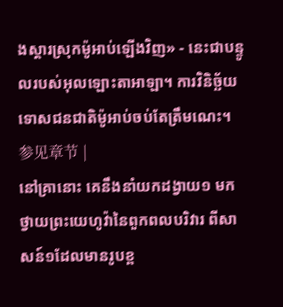ងស្ដារស្រុកម៉ូអាប់ឡើងវិញ» - នេះជាបន្ទូលរបស់អុលឡោះតាអាឡា។ ការវិនិច្ឆ័យទោសជនជាតិម៉ូអាប់ចប់តែត្រឹមណេះ។ 参见章节 |
នៅគ្រានោះ គេនឹងនាំយកដង្វាយ១ មកថ្វាយព្រះយេហូវ៉ានៃពួកពលបរិវារ ពីសាសន៍១ដែលមានរូបខ្ព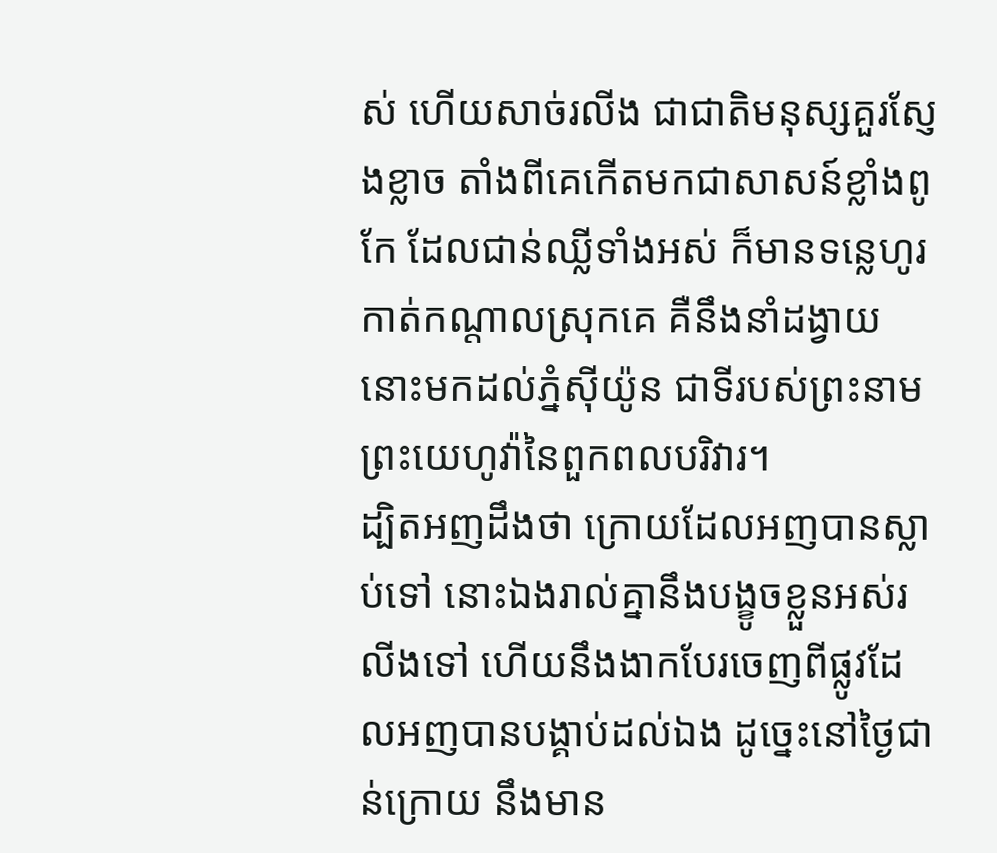ស់ ហើយសាច់រលីង ជាជាតិមនុស្សគួរស្ញែងខ្លាច តាំងពីគេកើតមកជាសាសន៍ខ្លាំងពូកែ ដែលជាន់ឈ្លីទាំងអស់ ក៏មានទន្លេហូរកាត់កណ្តាលស្រុកគេ គឺនឹងនាំដង្វាយនោះមកដល់ភ្នំស៊ីយ៉ូន ជាទីរបស់ព្រះនាមព្រះយេហូវ៉ានៃពួកពលបរិវារ។
ដ្បិតអញដឹងថា ក្រោយដែលអញបានស្លាប់ទៅ នោះឯងរាល់គ្នានឹងបង្ខូចខ្លួនអស់រលីងទៅ ហើយនឹងងាកបែរចេញពីផ្លូវដែលអញបានបង្គាប់ដល់ឯង ដូច្នេះនៅថ្ងៃជាន់ក្រោយ នឹងមាន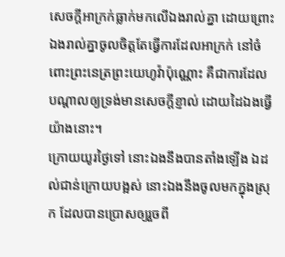សេចក្ដីអាក្រក់ធ្លាក់មកលើឯងរាល់គ្នា ដោយព្រោះឯងរាល់គ្នាចូលចិត្តតែធ្វើការដែលអាក្រក់ នៅចំពោះព្រះនេត្រព្រះយេហូវ៉ាប៉ុណ្ណោះ គឺជាការដែលបណ្តាលឲ្យទ្រង់មានសេចក្ដីខ្ញាល់ ដោយដៃឯងធ្វើយ៉ាងនោះ។
ក្រោយយូរថ្ងៃទៅ នោះឯងនឹងបានតាំងឡើង ឯដល់ជាន់ក្រោយបង្អស់ នោះឯងនឹងចូលមកក្នុងស្រុក ដែលបានប្រោសឲ្យរួចពី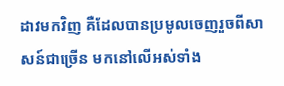ដាវមកវិញ គឺដែលបានប្រមូលចេញរួចពីសាសន៍ជាច្រើន មកនៅលើអស់ទាំង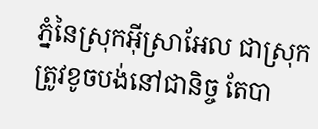ភ្នំនៃស្រុកអ៊ីស្រាអែល ជាស្រុកត្រូវខូចបង់នៅជានិច្ច តែបា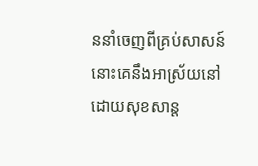ននាំចេញពីគ្រប់សាសន៍ នោះគេនឹងអាស្រ័យនៅដោយសុខសាន្ត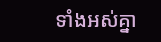ទាំងអស់គ្នា